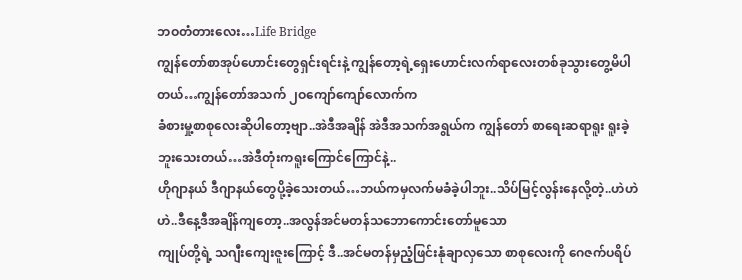ဘဝတံတားလေး…Life Bridge
ကျွန်တော်စာအုပ်ဟောင်းတွေရှင်းရင်းနဲ့ ကျွန်တော့ရဲ့ရှေးဟောင်းလက်ရာလေးတစ်ခုသွားတွေ့မိပါတယ်…ကျွန်တော်အသက် ၂ဝကျော်ကျော်လောက်က
ခံစားမှု့စာစုလေးဆိုပါတော့ဗျာ..အဲဒီအချိန် အဲဒီအသက်အရွယ်က ကျွန်တော် စာရေးဆရာရူး ရူးခဲ့ဘူးသေးတယ်…အဲဒီတုံးကရူးကြောင်ကြောင်နဲ့..
ဟိုဂျာနယ် ဒီဂျာနယ်တွေပို့ခဲ့သေးတယ်…ဘယ်ကမှလက်မခံခဲ့ပါဘူး..သိပ်မြင့်လွန်းနေလို့တဲ့..ဟဲဟဲဟဲ..ဒီနေ့ဒီအချိန်ကျတော့..အလွန်အင်မတန်သဘောကောင်းတော်မူသော
ကျုပ်တို့ရဲ့ သဂျီးကျေးဇူးကြောင့် ဒီ..အင်မတန်မှညံ့ဖြင်းနုံချာလှသော စာစုလေးကို ဂေဇက်ပရိပ်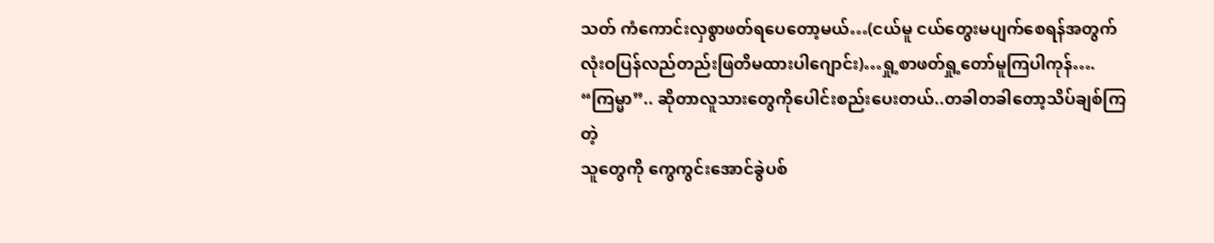သတ် ကံကောင်းလှစွာဖတ်ရပေတော့မယ်…(ငယ်မူ ငယ်တွေးမပျက်စေရန်အတွက် လုံးဝပြန်လည်တည်းဖြတိမထားပါဂျောင်း)…ရှု့စာဖတ်ရှု့တော်မူကြပါကုန်….
“ကြမ္မာ”.. ဆိုတာလူသားတွေကိုပေါင်းစည်းပေးတယ်..တခါတခါတော့သိပ်ချစ်ကြတဲ့
သူတွေကို ကွေကွင်းအောင်ခွဲပစ်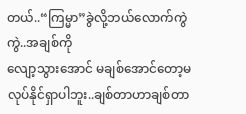တယ်..“ကြမ္မာ”ခွဲလို့ဘယ်လောက်ကွဲကွဲ..အချစ်ကို
လျော့သွားအောင် မချစ်အောင်တော့မလုပ်နိုင်ရှာပါဘူး..ချစ်တာဟာချစ်တာ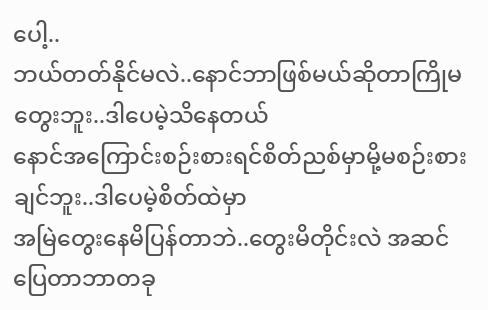ပေါ့..
ဘယ်တတ်နိုင်မလဲ..နောင်ဘာဖြစ်မယ်ဆိုတာကြိုမတွေးဘူး..ဒါပေမဲ့သိနေတယ်
နောင်အကြောင်းစဉ်းစားရင်စိတ်ညစ်မှာမို့မစဉ်းစားချင်ဘူး..ဒါပေမဲ့စိတ်ထဲမှာ
အမြဲတွေးနေမိပြန်တာဘဲ..တွေးမိတိုင်းလဲ အဆင်ပြေတာဘာတခု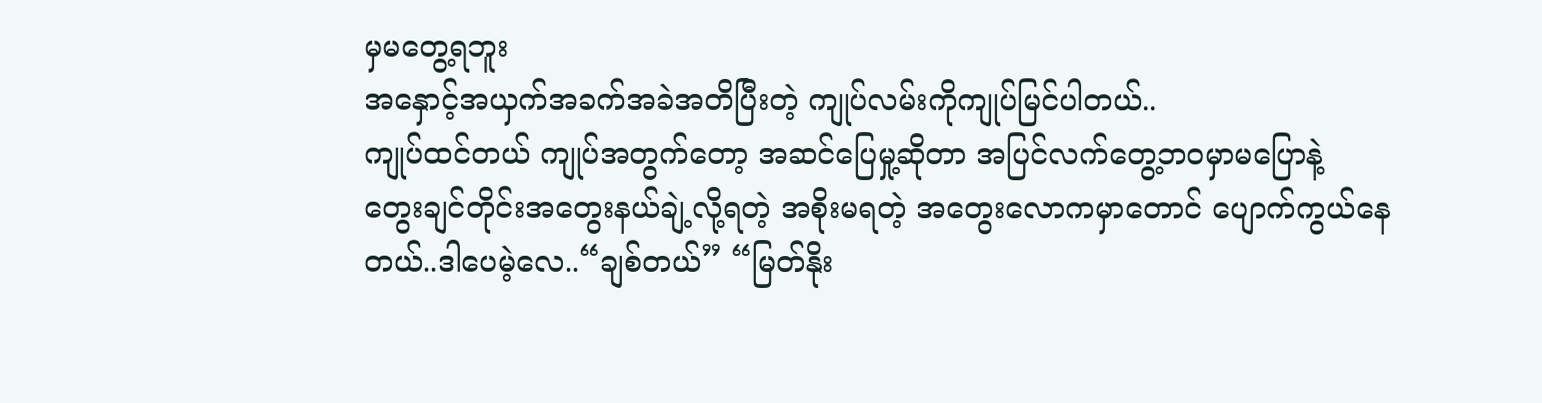မှမတွေ့ရဘူး
အနှောင့်အယှက်အခက်အခဲအတိပြီးတဲ့ ကျုပ်လမ်းကိုကျုပ်မြင်ပါတယ်..
ကျုပ်ထင်တယ် ကျုပ်အတွက်တော့ အဆင်ပြေမှု့ဆိုတာ အပြင်လက်တွေ့ဘဝမှာမပြောနဲ့
တွေးချင်တိုင်းအတွေးနယ်ချဲ့လို့ရတဲ့ အစိုးမရတဲ့ အတွေးလောကမှာတောင် ပျောက်ကွယ်နေတယ်..ဒါပေမဲ့လေ..“ချစ်တယ်” “မြတ်နိုး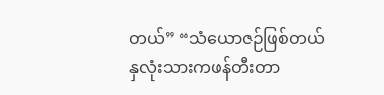တယ်” “သံယောဇဉ်ဖြစ်တယ်
နှလုံးသားကဖန်တီးတာ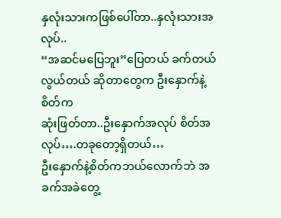နှလုံးသားကဖြစ်ပေါ်တာ..နှလုံးသားအလုပ်..
“အဆင်မပြေဘူး”ပြေတယ် ခက်တယ် လွယ်တယ် ဆိုတာတွေက ဦးနှောက်နဲ့ စိတ်က
ဆုံးဖြတ်တာ..ဦးနှောက်အလုပ် စိတ်အလုပ်….တခုတော့ရှိတယ်…
ဦးနှောက်နဲ့စိတ်ကဘယ်လောက်ဘဲ အခက်အခဲတွေ့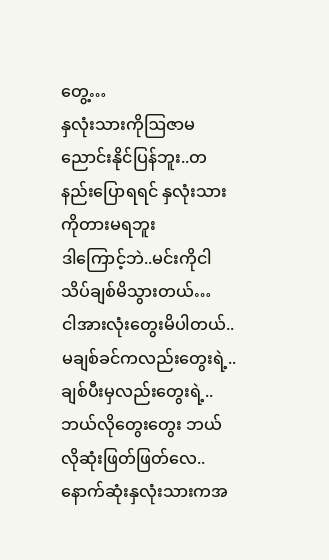တွေ့…
နှလုံးသားကိုဩဇာမညောင်းနိုင်ပြန်ဘူး..တနည်းပြောရရင် နှလုံးသားကိုတားမရဘူး
ဒါကြောင့်ဘဲ..မင်းကိုငါသိပ်ချစ်မိသွားတယ်…
ငါအားလုံးတွေးမိပါတယ်..မချစ်ခင်ကလည်းတွေးရဲ့..ချစ်ပီးမှလည်းတွေးရဲ့..
ဘယ်လိုတွေးတွေး ဘယ်လိုဆုံးဖြတ်ဖြတ်လေ..နောက်ဆုံးနှလုံးသားကအ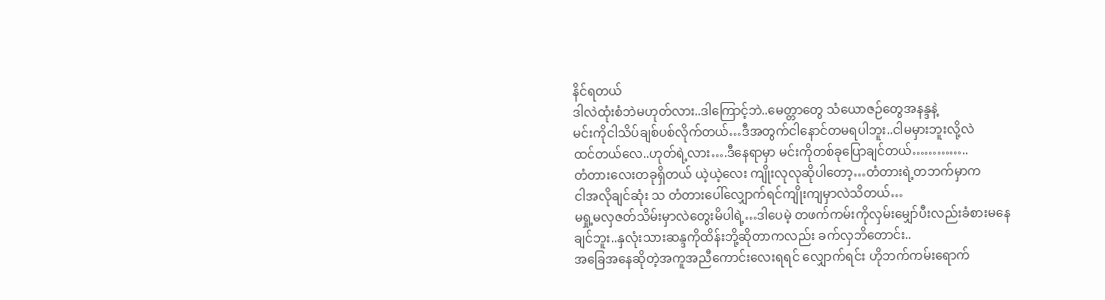နိင်ရတယ်
ဒါလဲထုံးစံဘဲမဟုတ်လား..ဒါကြောင့်ဘဲ..မေတ္တာတွေ သံယောဇဉ်တွေအနန္ဒနဲ့
မင်းကိုငါသိပ်ချစ်ပစ်လိုက်တယ်…ဒီအတွက်ငါနောင်တမရပါဘူး..ငါမမှားဘူးလို့လဲ
ထင်တယ်လေ..ဟုတ်ရဲ့လား….ဒီနေရာမှာ မင်းကိုတစ်ခုပြောချင်တယ်…………..
တံတားလေးတခုရှိတယ် ယဲ့ယဲ့လေး ကျိုးလုလုဆိုပါတော့…တံတားရဲ့တဘက်မှာက
ငါအလိုချင်ဆုံး သ တံတားပေါ်လျှောက်ရင်ကျိုးကျမှာလဲသိတယ်…
မရှု့မလှဇတ်သိမ်းမှာလဲတွေးမိပါရဲ့…ဒါပေမဲ့ တဖက်ကမ်းကိုလှမ်းမျှော်ပီးလည်းခံစားမနေ
ချင်ဘူး..နှလုံးသားဆန္ဒကိုထိန်းဘို့ဆိုတာကလည်း ခက်လှဘိတောင်း..
အခြေအနေဆိုတဲ့အကူအညီကောင်းလေးရရင် လျှောက်ရင်း ဟိုဘက်ကမ်းရောက်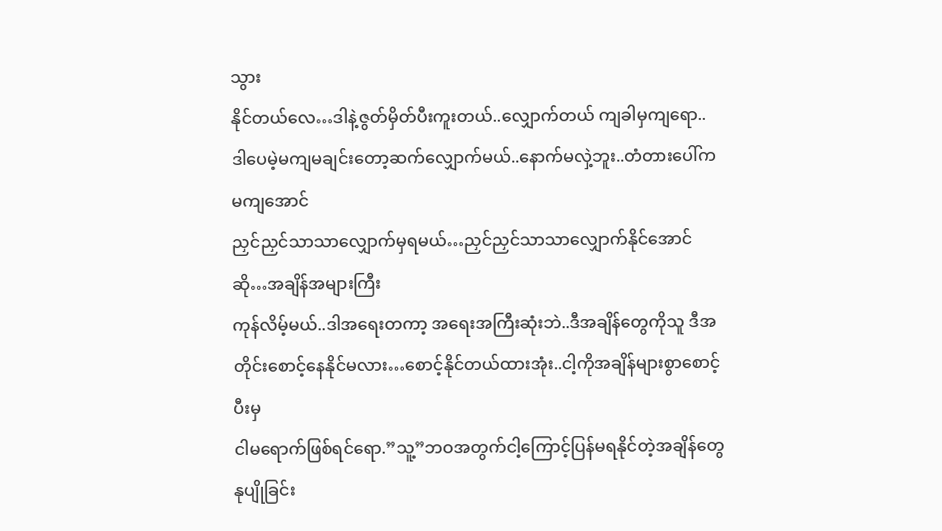သွား
နိုင်တယ်လေ…ဒါနဲ့ဇွတ်မှိတ်ပီးကူးတယ်..လျှောက်တယ် ကျခါမှကျရော..
ဒါပေမဲ့မကျမချင်းတော့ဆက်လျှောက်မယ်..နောက်မလှဲ့ဘူး..တံတားပေါ်ကမကျအောင်
ညှင်ညှင်သာသာလျှောက်မှရမယ်…ညှင်ညှင်သာသာလျှောက်နိုင်အောင်ဆို…အချိန်အများကြီး
ကုန်လိမ့်မယ်..ဒါအရေးတကာ့ အရေးအကြီးဆုံးဘဲ..ဒီအချိန်တွေကိုသူ ဒီအတိုင်းစောင့်နေနိုင်မလား…စောင့်နိုင်တယ်ထားအုံး..ငါ့ကိုအချိန်များစွာစောင့်ပီးမှ
ငါမရောက်ဖြစ်ရင်ရော.”သူ့”ဘဝအတွက်ငါ့ကြောင့်ပြန်မရနိုင်တဲ့အချိန်တွေ နုပျိုခြင်း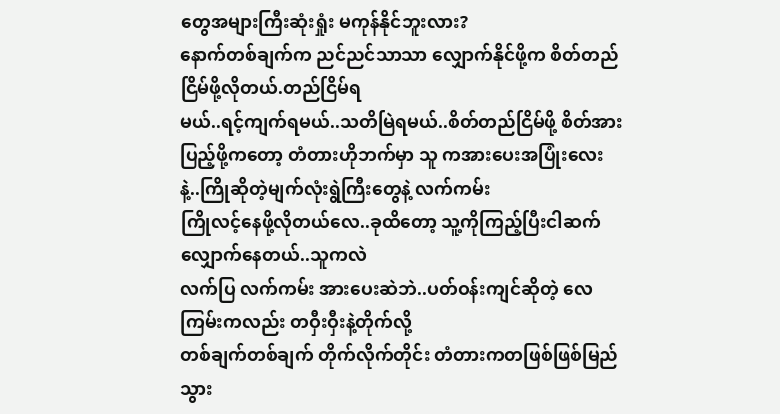တွေအများကြီးဆုံးရှုံး မကုန်နိုင်ဘူးလား?
နောက်တစ်ချက်က ညင်ညင်သာသာ လျှောက်နိုင်ဖို့က စိတ်တည်ငြိမ်ဖို့လိုတယ်.တည်ငြိမ်ရ
မယ်..ရင့်ကျက်ရမယ်..သတိမြဲရမယ်..စိတ်တည်ငြိမ်ဖို့ စိတ်အားပြည့်ဖို့ကတော့ တံတားဟိုဘက်မှာ သူ ကအားပေးအပြုံးလေးနဲ့..ကြိုဆိုတဲ့မျက်လုံးရွဲကြီးတွေနဲ့ လက်ကမ်း
ကြိုလင့်နေဖို့လိုတယ်လေ..ခုထိတော့ သူ့ကိုကြည့်ပြီးငါဆက်လျှောက်နေတယ်..သူကလဲ
လက်ပြ လက်ကမ်း အားပေးဆဲဘဲ..ပတ်ဝန်းကျင်ဆိုတဲ့ လေကြမ်းကလည်း တဝှီးဝှီးနဲ့တိုက်လို့
တစ်ချက်တစ်ချက် တိုက်လိုက်တိုင်း တံတားကတဖြစ်ဖြစ်မြည်သွား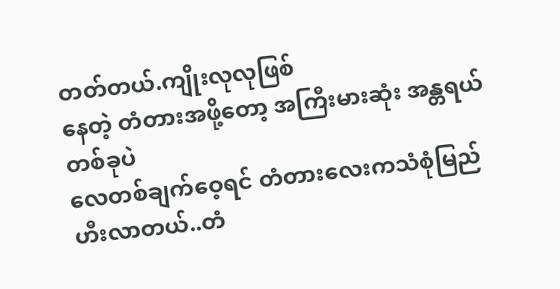တတ်တယ်.ကျိုးလုလုဖြစ်
နေတဲ့ တံတားအဖို့တော့ အကြီးမားဆုံး အန္တရယ်တစ်ခုပဲ
လေတစ်ချက်ဝေ့ရင် တံတားလေးကသံစုံမြည်ဟီးလာတယ်..တံ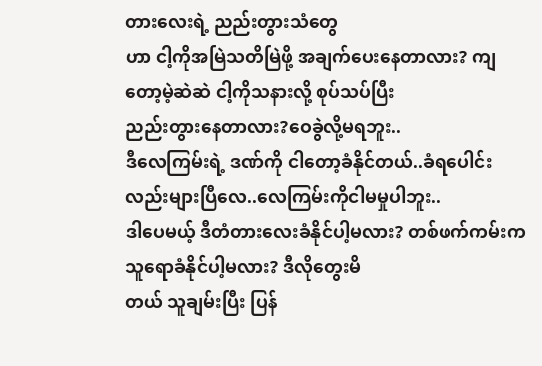တားလေးရဲ့ ညည်းတွားသံတွေ
ဟာ ငါ့ကိုအမြဲသတိမြဲဖို့ အချက်ပေးနေတာလား? ကျတော့မဲ့ဆဲဆဲ ငါ့ကိုသနားလို့ စုပ်သပ်ပြီး
ညည်းတွားနေတာလား?ဝေခွဲလို့မရဘူး..
ဒီလေကြမ်းရဲ့ ဒဏ်ကို ငါတော့ခံနိုင်တယ်..ခံရပေါင်းလည်းများပြီလေ..လေကြမ်းကိုငါမမှုပါဘူး..
ဒါပေမယ့် ဒီတံတားလေးခံနိုင်ပါ့မလား? တစ်ဖက်ကမ်းက သူရောခံနိုင်ပါ့မလား? ဒီလိုတွေးမိ
တယ် သူချမ်းပြီး ပြန်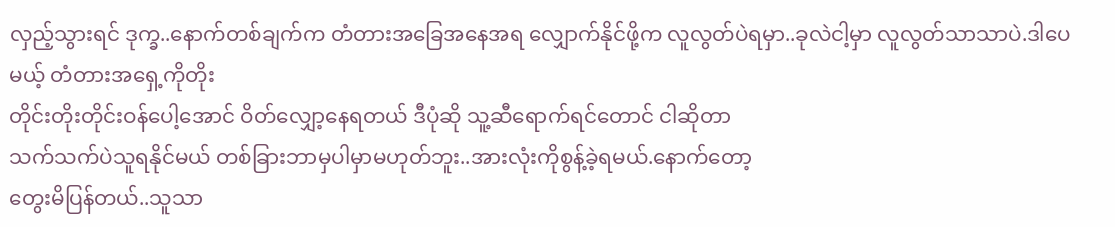လှည့်သွားရင် ဒုက္ခ..နောက်တစ်ချက်က တံတားအခြေအနေအရ လျှောက်နိုင်ဖို့က လူလွတ်ပဲရမှာ..ခုလဲငါ့မှာ လူလွတ်သာသာပဲ.ဒါပေမယ့် တံတားအရှေ့ကိုတိုး
တိုင်းတိုးတိုင်းဝန်ပေါ့အောင် ဝိတ်လျှော့နေရတယ် ဒီပုံဆို သူ့ဆီရောက်ရင်တောင် ငါဆိုတာ
သက်သက်ပဲသူရနိုင်မယ် တစ်ခြားဘာမှပါမှာမဟုတ်ဘူး..အားလုံးကိုစွန့်ခဲ့ရမယ်.နောက်တော့
တွေးမိပြန်တယ်..သူသာ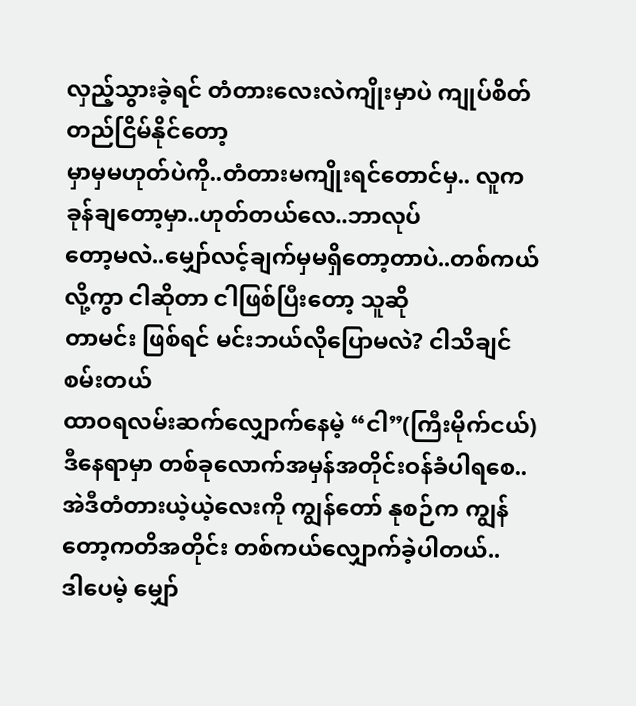လှည့်သွားခဲ့ရင် တံတားလေးလဲကျိုးမှာပဲ ကျုပ်စိတ်တည်ငြိမ်နိုင်တော့
မှာမှမဟုတ်ပဲကို..တံတားမကျိုးရင်တောင်မှ.. လူကခုန်ချတော့မှာ..ဟုတ်တယ်လေ..ဘာလုပ်
တော့မလဲ..မျှော်လင့်ချက်မှမရှိတော့တာပဲ..တစ်ကယ်လို့ကွာ ငါဆိုတာ ငါဖြစ်ပြီးတော့ သူဆို
တာမင်း ဖြစ်ရင် မင်းဘယ်လိုပြောမလဲ? ငါသိချင်စမ်းတယ်
ထာဝရလမ်းဆက်လျှောက်နေမဲ့ “ငါ”(ကြီးမိုက်ငယ်)
ဒီနေရာမှာ တစ်ခုလောက်အမှန်အတိုင်းဝန်ခံပါရစေ..အဲဒီတံတားယဲ့ယဲ့လေးကို ကျွန်တော် နုစဉ်က ကျွန်တော့ကတိအတိုင်း တစ်ကယ်လျှောက်ခဲ့ပါတယ်..
ဒါပေမဲ့ မျှော်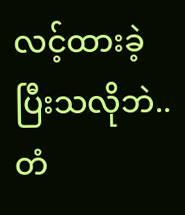လင့်ထားခဲ့ ပြီးသလိုဘဲ..တံ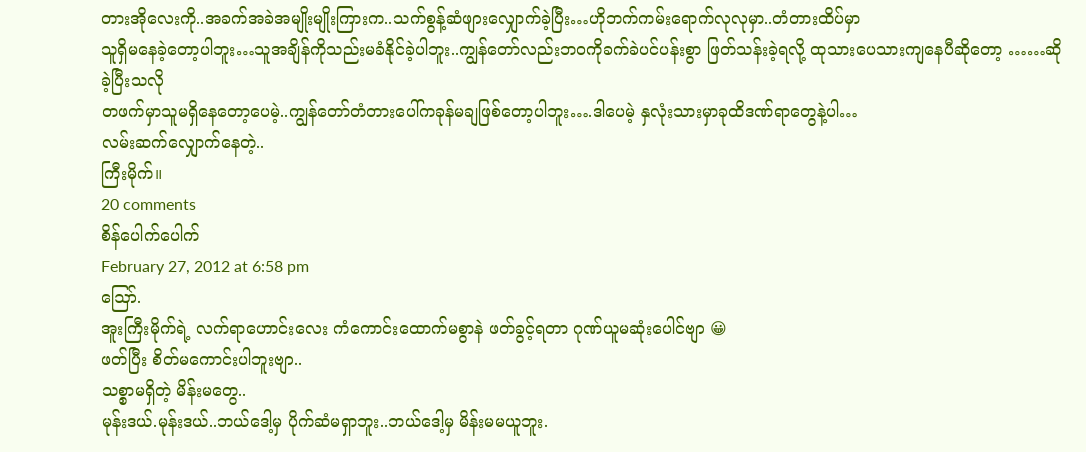တားအိုလေးကို..အခက်အခဲအမျိုးမျိုးကြားက..သက်စွန့်ဆံဖျားလျှောက်ခဲ့ပြီး…ဟိုဘက်ကမ်းရောက်လုလုမှာ..တံတားထိပ်မှာ
သူရှိမနေခဲ့တော့ပါဘူး…သူအချိန်ကိုသည်းမခံနိုင်ခဲ့ပါဘူး..ကျွန်တော်လည်းဘဝကိုခက်ခဲပင်ပန်းစွာ ဖြတ်သန်းခဲ့ရလို့ ထုသားပေသားကျနေပီဆိုတော့ ……ဆိုခဲ့ပြီးသလို
တဖက်မှာသူမရှိနေတော့ပေမဲ့..ကျွန်တော်တံတားပေါ်ကခုန်မချဖြစ်တော့ပါဘူး….ဒါပေမဲ့ နှလုံးသားမှာခုထိဒဏ်ရာတွေနဲ့ပါ…
လမ်းဆက်လျှောက်နေတဲ့..
ကြီးမိုက်။
20 comments
စိန်ပေါက်ပေါက်
February 27, 2012 at 6:58 pm
ဪ.
အူးကြီးမိုက်ရဲ့ လက်ရာဟောင်းလေး ကံကောင်းထောက်မစွာနဲ ဖတ်ခွင့်ရတာ ဂုဏ်ယူမဆုံးပေါင်ဗျာ 😀
ဖတ်ပြီး စိတ်မကောင်းပါဘူးဗျာ..
သစ္စာမရှိတဲ့ မိန်းမတွေ..
မုန်းဒယ်.မုန်းဒယ်..ဘယ်ဒေါ့မှ ပိုက်ဆံမရှာဘူး..ဘယ်ဒေါ့မှ မိန်းမမယူဘူး.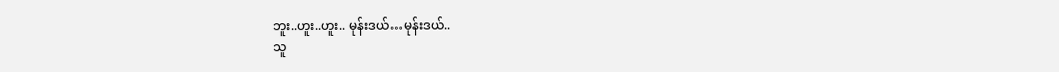ဘူး..ဟူး..ဟူး.. မုန်းဒယ်…မုန်းဒယ်..
သူ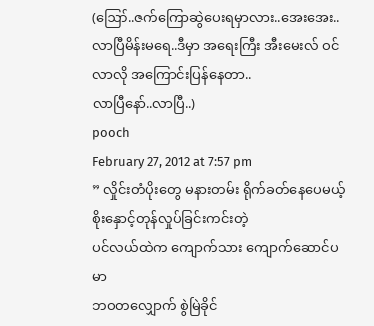(ဪ..ဇက်ကြောဆွဲပေးရမှာလား..အေးအေး..လာပြီမိန်းမရေ..ဒီမှာ အရေးကြီး အီးမေးလ် ဝင်လာလို အကြောင်းပြန်နေတာ..
လာပြီနော်..လာပြီ..)
pooch
February 27, 2012 at 7:57 pm
” လှိုင်းတံပိုးတွေ မနားတမ်း ရိုက်ခတ်နေပေမယ့်
စိုးနှောင့်တုန်လှုပ်ခြင်းကင်းတဲ့
ပင်လယ်ထဲက ကျောက်သား ကျောက်ဆောင်ပမာ
ဘဝတလျှောက် စွဲမြဲခိုင်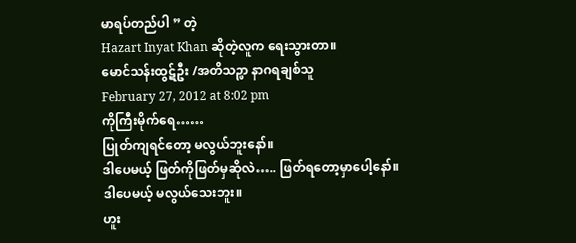မာရပ်တည်ပါ ” တဲ့
Hazart Inyat Khan ဆိုတဲ့လူက ရေးသွားတာ။
မောင်သန်းထွဋ်ဦး /အတိသဉ္ဖာ နာဂရချစ်သူ
February 27, 2012 at 8:02 pm
ကိုကြီးမိုက်ရေ……
ပြုတ်ကျရင်တော့ မလွယ်ဘူးနော်။
ဒါပေမယ့် ဖြတ်ကိုဖြတ်မှဆိုလဲ….. ဖြတ်ရတော့မှာပေါ့နော်။
ဒါပေမယ့် မလွယ်သေးဘူး။
ဟူး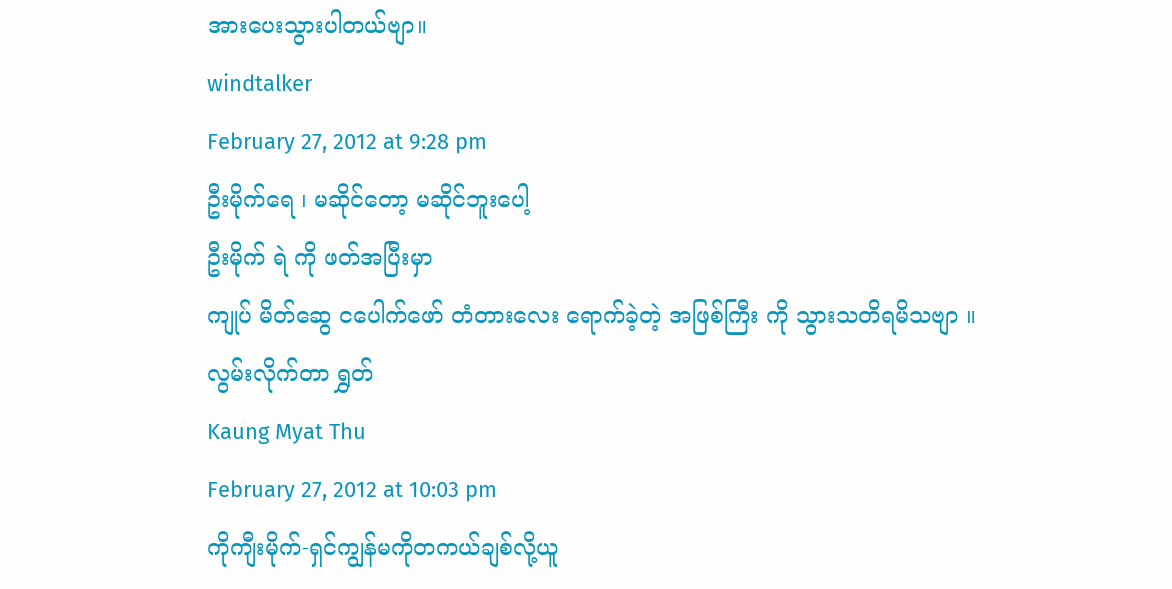အားပေးသွားပါတယ်ဗျာ။
windtalker
February 27, 2012 at 9:28 pm
ဦးမိုက်ရေ ၊ မဆိုင်တော့ မဆိုင်ဘူးပေါ့
ဦးမိုက် ရဲ ကို ဖတ်အပြီးမှာ
ကျုပ် မိတ်ဆွေ ငပေါက်ဖော် တံတားလေး ရောက်ခဲ့တဲ့ အဖြစ်ကြီး ကို သွားသတိရမိသဗျာ ။
လွမ်းလိုက်တာ ရွှတ်
Kaung Myat Thu
February 27, 2012 at 10:03 pm
ကိုကျီးမိုက်-ရှင်ကျွန်မကိုတကယ်ချစ်လို့ယူ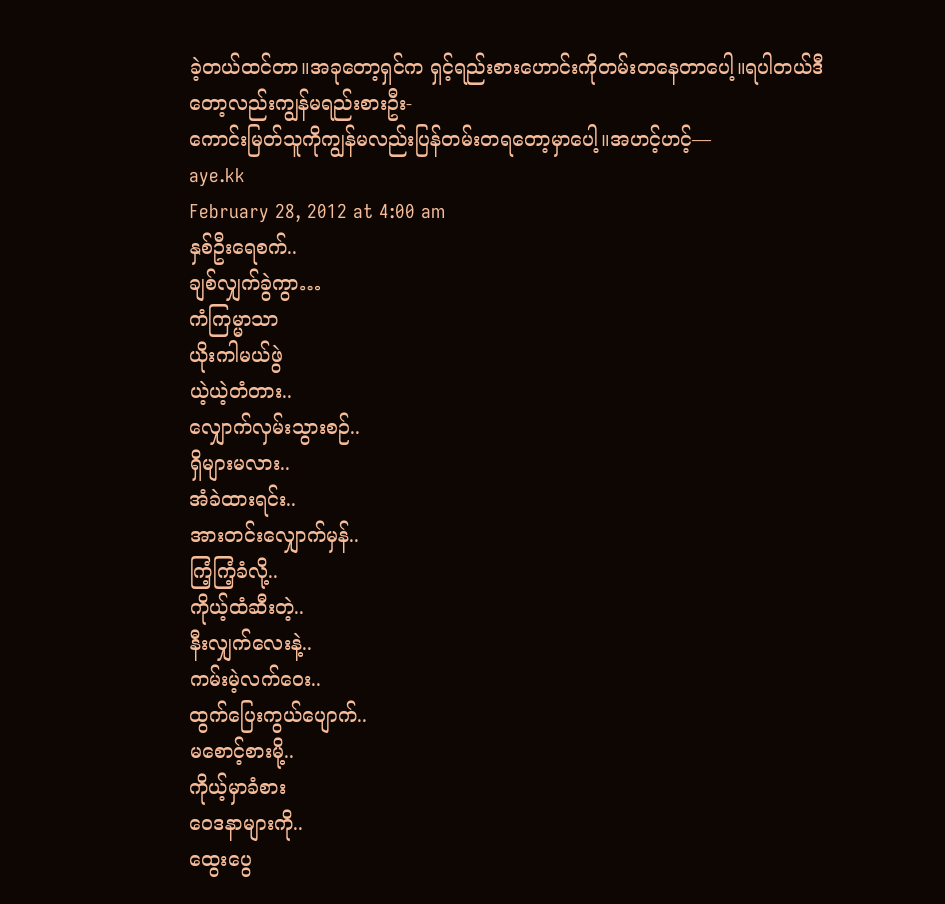ခဲ့တယ်ထင်တာ။အခုတော့ရှင်က ရှင့်ရည်းစားဟောင်းကိုတမ်းတနေတာပေါ့။ရပါတယ်ဒီတော့လည်းကျွန်မရည်းစားဦး-
ကောင်းမြတ်သူကိုကျွန်မလည်းပြန်တမ်းတရတော့မှာပေါ့။အဟင့်ဟင့်—
aye.kk
February 28, 2012 at 4:00 am
နှစ်ဦးရေစက်..
ချစ်လျှက်ခွဲကွာ…
ကံကြမ္မာသာ
ယိုးကါမယ်ဖွဲ
ယဲ့ယဲ့တံတား..
လျှောက်လှမ်းသွားစဉ်..
ရှိများမလား..
အံခဲထားရင်း..
အားတင်းလျှောက်မှန်..
ကြံ့ကြံ့ခံလို့..
ကိုယ့်ထံဆီးတဲ့..
နီးလျှက်လေးနဲ့..
ကမ်းမဲ့လက်ဝေး..
ထွက်ပြေးကွယ်ပျောက်..
မစောင့်စားမို့..
ကိုယ့်မှာခံစား
ဝေဒနာများကို..
ထွေးပွေ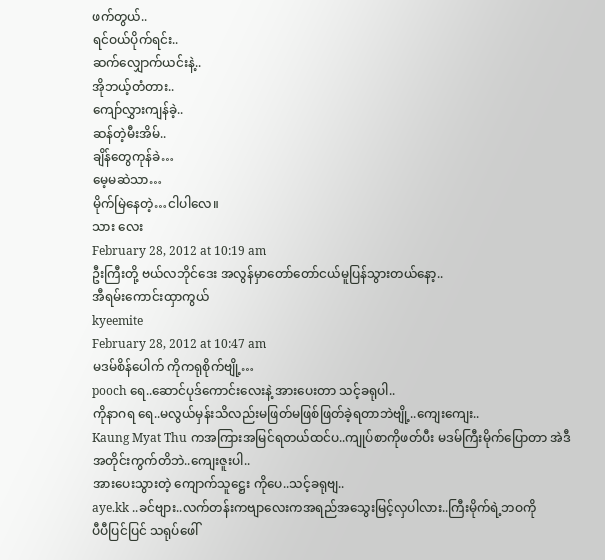ဖက်တွယ်..
ရင်ဝယ်ပိုက်ရင်း..
ဆက်လျှောက်ယင်းနဲ့..
အိုဘယ့်တံတား..
ကျော်လွှားကျန်ခဲ့..
ဆန်တဲ့မီးအိမ်..
ချိန်တွေကုန်ခဲ…
မေ့မဆဲသာ…
မိုက်မြဲနေတဲ့…ငါပါလေ။
သား လေး
February 28, 2012 at 10:19 am
ဦးကြီးတို့ ဗယ်လဘိုင်ဒေး အလွန်မှာတော်တော်ငယ်မူပြန်သွားတယ်နော့..
အီရမ်းကောင်းထှာကွယ်
kyeemite
February 28, 2012 at 10:47 am
မဒမ်စိန်ပေါက် ကိုကရုစိုက်ဗျို့…
pooch ရေ..ဆောင်ပုဒ်ကောင်းလေးနဲ့ အားပေးတာ သင့်ခရုပါ..
ကိုနာဂရ ရေ..မလွယ်မှန်းသိလည်းမဖြတ်မဖြစ်ဖြတ်ခဲ့ရတာဘဲဗျို့..ကျေးကျေး..
Kaung Myat Thu ကအကြားအမြင်ရတယ်ထင်ပ..ကျုပ်စာကိုဖတ်ပီး မဒမ်ကြီးမိုက်ပြောတာ အဲဒီအတိုင်းကွက်တိဘဲ..ကျေးဇူးပါ..
အားပေးသွားတဲ့ ကျောက်သူဋ္ဌေး ကိုပေ..သင့်ခရုဗျ..
aye.kk ..ခင်ဗျား..လက်တန်းကဗျာလေးကအရည်အသွေးမြင့်လှပါလား..ကြီးမိုက်ရဲ့ဘဝကို
ပီပီပြင်ပြင် သရုပ်ဖေါ်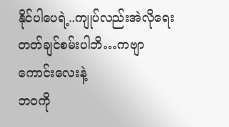နိုင်ပါပေရဲ့..ကျုပ်လည်းအဲလိုရေးတတ်ချင်စမ်းပါဘိ…ကဗျာကောင်းလေးနဲ့
ဘဝကို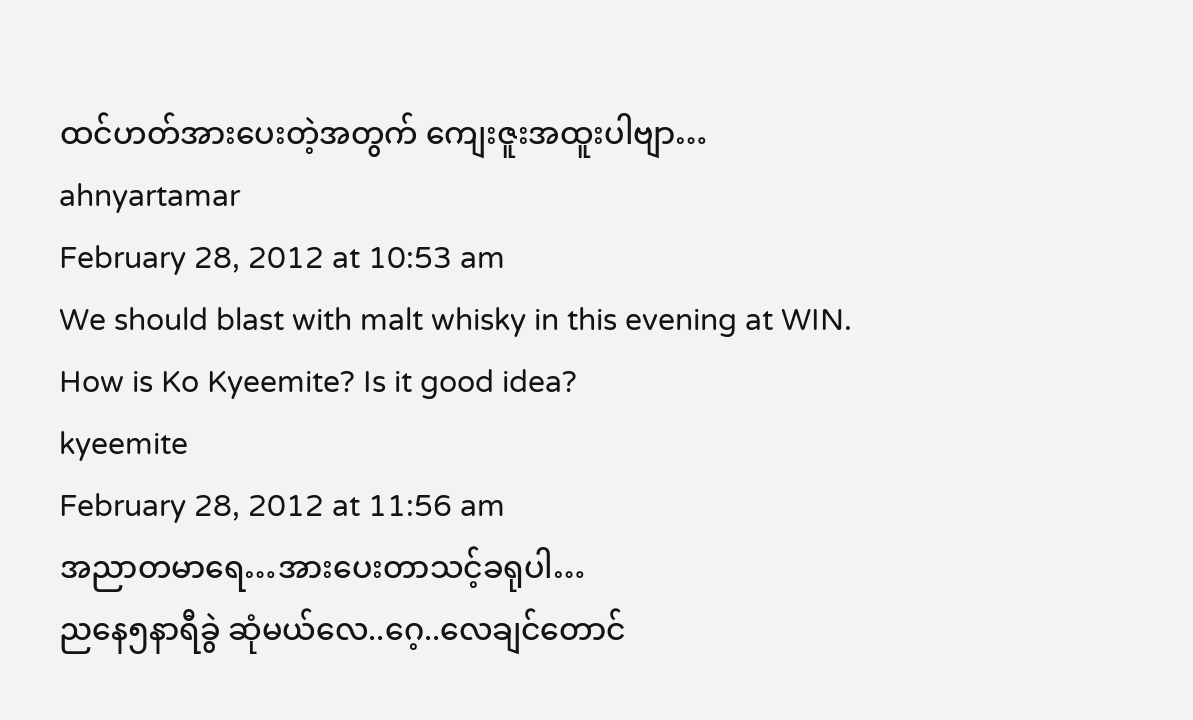ထင်ဟတ်အားပေးတဲ့အတွက် ကျေးဇူးအထူးပါဗျာ…
ahnyartamar
February 28, 2012 at 10:53 am
We should blast with malt whisky in this evening at WIN.
How is Ko Kyeemite? Is it good idea?
kyeemite
February 28, 2012 at 11:56 am
အညာတမာရေ…အားပေးတာသင့်ခရုပါ…
ညနေ၅နာရီခွဲ ဆုံမယ်လေ..ဂေ့..လေချင်တောင်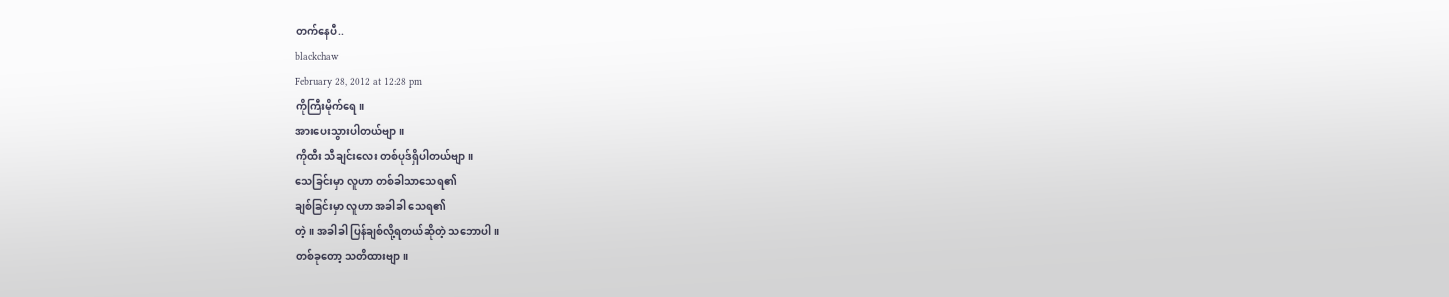တက်နေပီ..
blackchaw
February 28, 2012 at 12:28 pm
ကိုကြီးမိုက်ရေ။
အားပေးသွားပါတယ်ဗျာ။
ကိုထီး သီချင်းလေး တစ်ပုဒ်ရှိပါတယ်ဗျာ။
သေခြင်းမှာ လူဟာ တစ်ခါသာသေရ၏
ချစ်ခြင်းမှာ လူဟာ အခါခါ သေရ၏
တဲ့။ အခါခါ ပြန်ချစ်လို့ရတယ်ဆိုတဲ့ သဘောပါ။
တစ်ခုတော့ သတိထားဗျာ။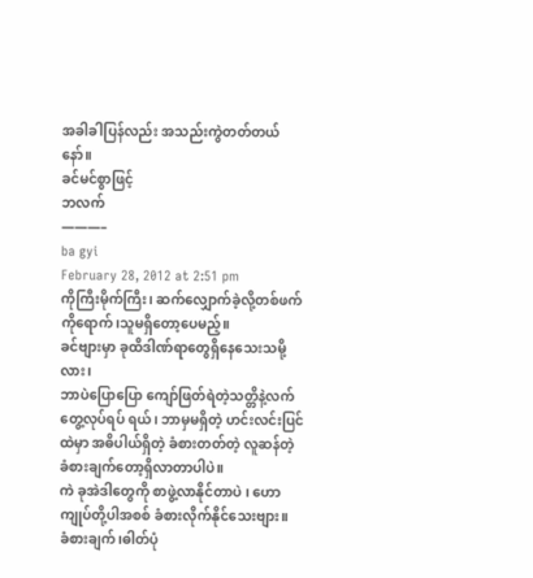အခါခါပြန်လည်း အသည်းကွဲတတ်တယ်နော်။
ခင်မင်စွာဖြင့်
ဘလက်
———–
ba gyi
February 28, 2012 at 2:51 pm
ကိုကြီးမိုက်ကြီး၊ ဆက်လျှောက်ခဲ့လို့တစ်ဖက်ကိုရောက်၊သူမရှိတော့ပေမည့်။
ခင်ဗျားမှာ ခုထိဒါဏ်ရာတွေရှိနေသေးသမို့လား၊
ဘာပဲပြောပြော ကျော်ဖြတ်ရဲတဲ့သတ္တိနဲ့လက်တွေ့လုပ်ရပ် ရယ်၊ ဘာမှမရှိတဲ့ ဟင်းလင်းပြင်ထဲမှာ အဓိပါယ်ရှိတဲ့ ခံစားတတ်တဲ့ လူဆန်တဲ့ ခံစားချက်တော့ရှိလာတာပါပဲ။
ကဲ ခုအဲဒါတွေကို စာဖွဲ့လာနိုင်တာပဲ ၊ ဟော ကျုပ်တို့ပါအစစ် ခံစားလိုက်နိုင်သေးဗျား။
ခံစားချက်၊ဓါတ်ပုံ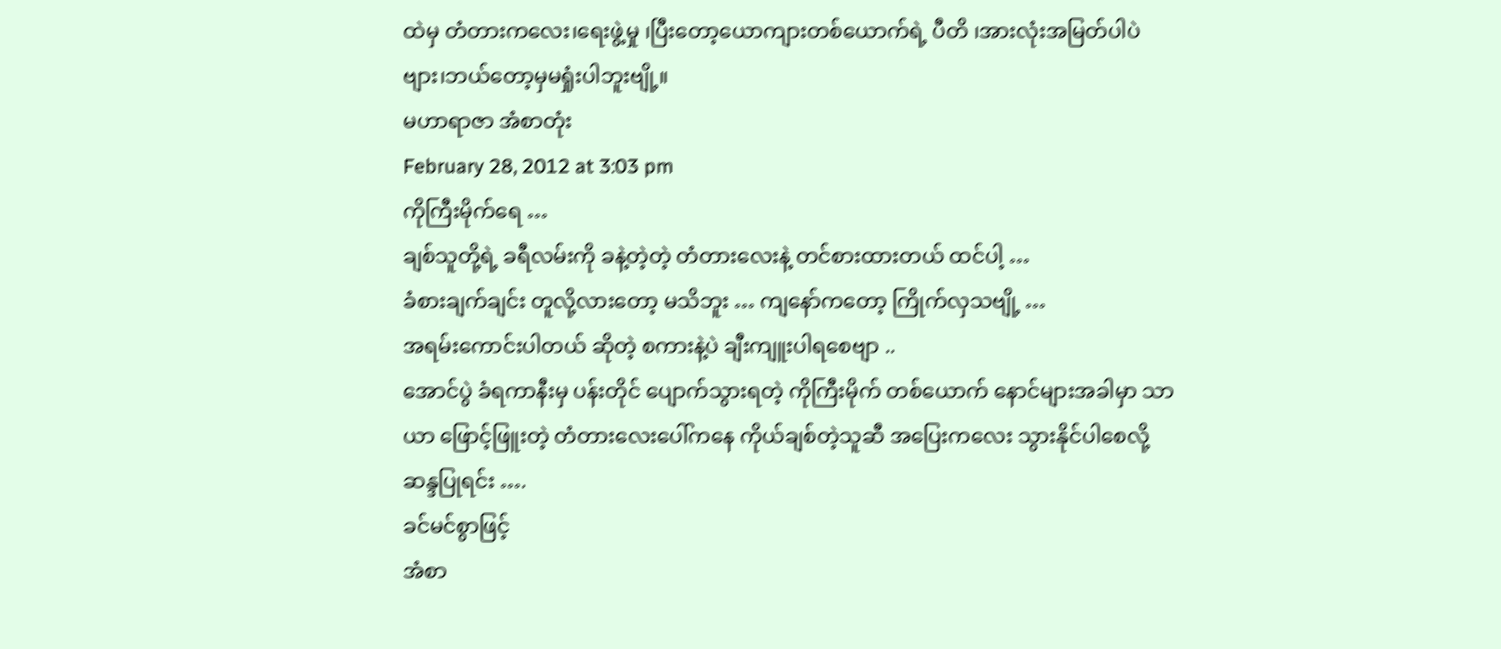ထဲမှ တံတားကလေး၊ရေးဖွဲ့မှု ၊ပြီးတော့ယောကျားတစ်ယောက်ရဲ့ ပီတိ ၊အားလုံးအမြတ်ပါပဲဗျား၊ဘယ်တော့မှမရှုံးပါဘူးဗျို့။
မဟာရာဇာ အံစာတုံး
February 28, 2012 at 3:03 pm
ကိုကြီးမိုက်ရေ …
ချစ်သူတို့ရဲ့ ခရီလမ်းကို ခနဲ့တဲ့တဲ့ တံတားလေးနဲ့ တင်စားထားတယ် ထင်ပါ့ …
ခံစားချက်ချင်း တူလို့လားတော့ မသိဘူး … ကျနော်ကတော့ ကြိုက်လှသဗျို့ …
အရမ်းကောင်းပါတယ် ဆိုတဲ့ စကားနဲ့ပဲ ချီးကျူးပါရစေဗျာ ..
အောင်ပွဲ ခံရကာနီးမှ ပန်းတိုင် ပျောက်သွားရတဲ့ ကိုကြီးမိုက် တစ်ယောက် နောင်များအခါမှာ သာယာ ဖြောင့်ဖြူးတဲ့ တံတားလေးပေါ်ကနေ ကိုယ်ချစ်တဲ့သူဆီ အပြေးကလေး သွားနိုင်ပါစေလို့ ဆန္ဒပြုရင်း ….
ခင်မင်စွာဖြင့်
အံစာ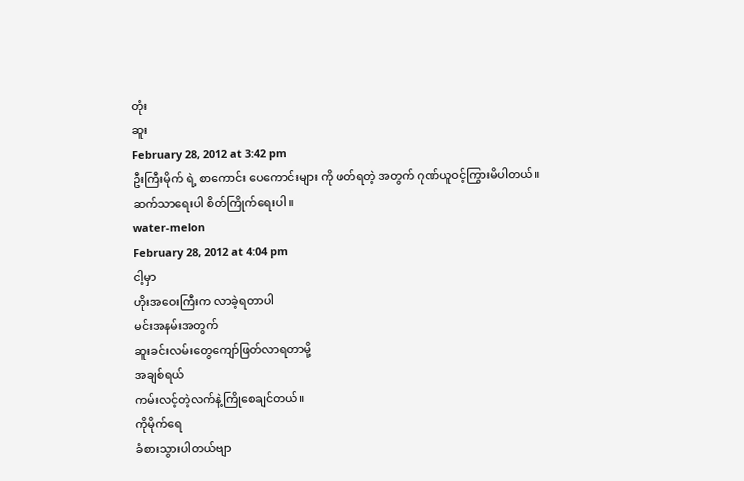တုံး
ဆူး
February 28, 2012 at 3:42 pm
ဦးကြီးမိုက် ရဲ့ စာကောင်း ပေကောင်းများ ကို ဖတ်ရတဲ့ အတွက် ဂုဏ်ယူဝင့်ကြွားမိပါတယ်။
ဆက်သာရေးပါ စိတ်ကြိုက်ရေးပါ။
water-melon
February 28, 2012 at 4:04 pm
ငါ့မှာ
ဟိုးအဝေးကြီးက လာခဲ့ရတာပါ
မင်းအနမ်းအတွက်
ဆူးခင်းလမ်းတွေကျော်ဖြတ်လာရတာမို့
အချစ်ရယ်
ကမ်းလင့်တဲ့လက်နဲ့ကြိုစေချင်တယ်။
ကိုမိုက်ရေ
ခံစားသွားပါတယ်ဗျာ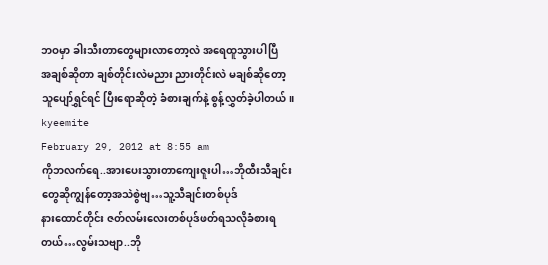ဘဝမှာ ခါးသီးတာတွေများလာတော့လဲ အရေထူသွားပါပြီ
အချစ်ဆိုတာ ချစ်တိုင်းလဲမညား ညားတိုင်းလဲ မချစ်ဆိုတော့
သူပျော်ရွှင်ရင် ပြီးရောဆိုတဲ့ ခံစားချက်နဲ့ စွန့်လွှတ်ခဲ့ပါတယ်။
kyeemite
February 29, 2012 at 8:55 am
ကိုဘလက်ရေ..အားပေးသွားတာကျေးဇူးပါ…ဘိုထီးသီချင်းတွေဆိုကျွန်တော့အသဲစွဲဗျ…သူ့သီချင်းတစ်ပုဒ်
နားထောင်တိုင်း ဇတ်လမ်းလေးတစ်ပုဒ်ဖတ်ရသလိုခံစားရတယ်…လွမ်းသဗျာ..ဘို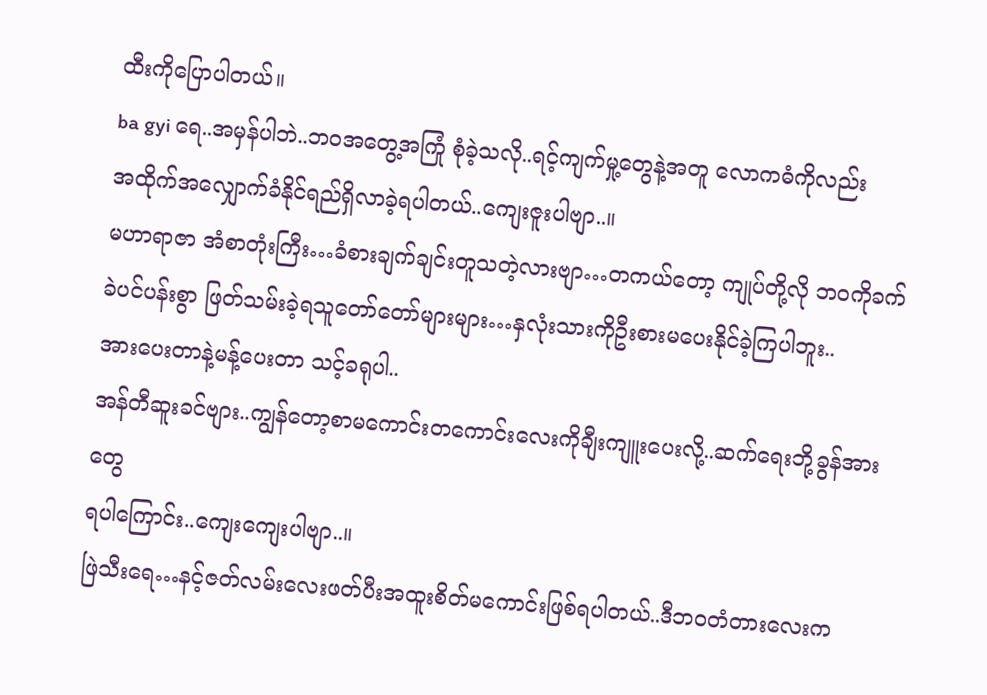ထီးကိုပြောပါတယ်။
ba gyi ရေ..အမှန်ပါဘဲ..ဘဝအတွေ့အကြုံ စုံခဲ့သလို..ရင့်ကျက်မှု့တွေနဲ့အတူ လောကဓံကိုလည်း
အထိုက်အလျှောက်ခံနိုင်ရည်ရှိလာခဲ့ရပါတယ်..ကျေးဇူးပါဗျာ..။
မဟာရာဇာ အံစာတုံးကြီး…ခံစားချက်ချင်းတူသတဲ့လားဗျာ…တကယ်တော့ ကျုပ်တို့လို ဘဝကိုခက်ခဲပင်ပန်းစွာ ဖြတ်သမ်းခဲ့ရသူတော်တော်များများ…နှလုံးသားကိုဦးစားမပေးနိုင်ခဲ့ကြပါဘူး..
အားပေးတာနဲ့မန့်ပေးတာ သင့်ခရုပါ..
အန်တီဆူးခင်ဗျား..ကျွန်တော့စာမကောင်းတကောင်းလေးကိုချီးကျူးပေးလို့..ဆက်ရေးဘို့ခွန်အားတွေ
ရပါကြောင်း..ကျေးကျေးပါဗျာ..။
ဖြဲသီးရေ…နင့်ဇတ်လမ်းလေးဖတ်ပီးအထူးစိတ်မကောင်းဖြစ်ရပါတယ်..ဒီဘဝတံတားလေးက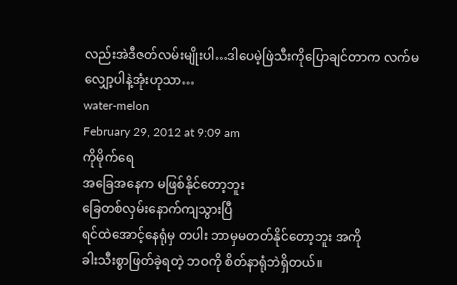လည်းအဲဒီဇတ်လမ်းမျိုးပါ…ဒါပေမဲ့ဖြဲသီးကိုပြောချင်တာက လက်မလျှော့ပါနဲ့အုံးဟုသာ…
water-melon
February 29, 2012 at 9:09 am
ကိုမိုက်ရေ
အခြေအနေက မဖြစ်နိုင်တော့ဘူး
ခြေတစ်လှမ်းနောက်ကျသွားပြီ
ရင်ထဲအောင့်နေရုံမှ တပါး ဘာမှမတတ်နိုင်တော့ဘူး အကို
ခါးသီးစွာဖြတ်ခဲ့ရတဲ့ ဘဝကို စိတ်နာရုံဘဲရှိတယ်။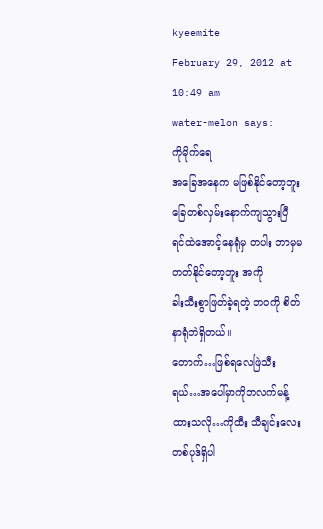kyeemite
February 29, 2012 at 10:49 am
water-melon says:
ကိုမိုက်ရေ
အခြေအနေက မဖြစ်နိုင်တော့ဘူး
ခြေတစ်လှမ်းနောက်ကျသွားပြီ
ရင်ထဲအောင့်နေရုံမှ တပါး ဘာမှမတတ်နိုင်တော့ဘူး အကို
ခါးသီးစွာဖြတ်ခဲ့ရတဲ့ ဘဝကို စိတ်နာရုံဘဲရှိတယ်။
တောက်…ဖြစ်ရလေဖြဲသီးရယ်…အပေါ်မှာကိုဘလက်မန့်ထားသလို…ကိုထီး သီချင်းလေး တစ်ပုဒ်ရှိပါ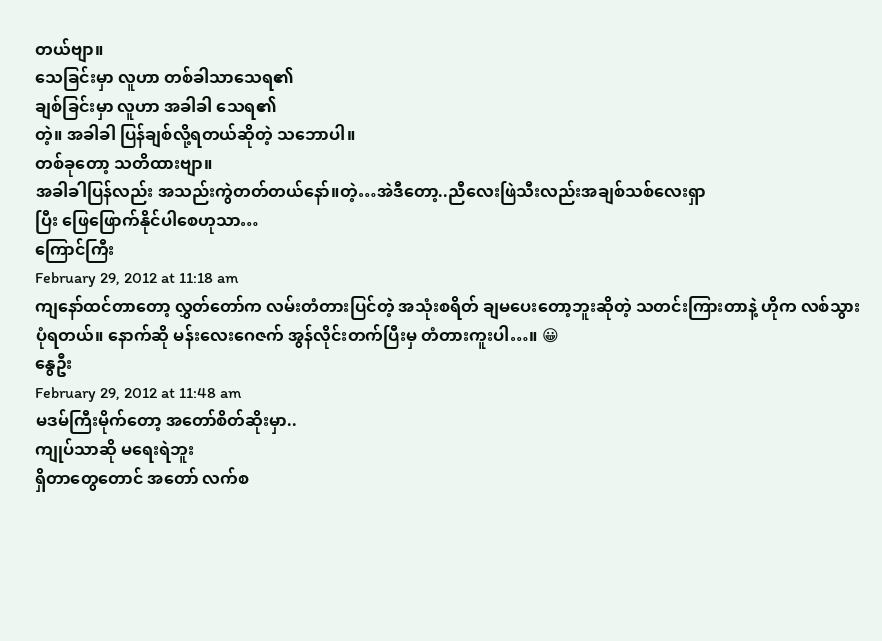တယ်ဗျာ။
သေခြင်းမှာ လူဟာ တစ်ခါသာသေရ၏
ချစ်ခြင်းမှာ လူဟာ အခါခါ သေရ၏
တဲ့။ အခါခါ ပြန်ချစ်လို့ရတယ်ဆိုတဲ့ သဘောပါ။
တစ်ခုတော့ သတိထားဗျာ။
အခါခါပြန်လည်း အသည်းကွဲတတ်တယ်နော်။တဲ့…အဲဒီတော့..ညီလေးဖြဲသီးလည်းအချစ်သစ်လေးရှာ
ပြီး ဖြေဖြောက်နိုင်ပါစေဟုသာ…
ကြောင်ကြီး
February 29, 2012 at 11:18 am
ကျနော်ထင်တာတော့ လွှတ်တော်က လမ်းတံတားပြင်တဲ့ အသုံးစရိတ် ချမပေးတော့ဘူးဆိုတဲ့ သတင်းကြားတာနဲ့ ဟိုက လစ်သွားပုံရတယ်။ နောက်ဆို မန်းလေးဂေဇက် အွန်လိုင်းတက်ပြီးမှ တံတားကူးပါ…။ 😀
နွေဦး
February 29, 2012 at 11:48 am
မဒမ်ကြီးမိုက်တော့ အတော်စိတ်ဆိုးမှာ..
ကျုပ်သာဆို မရေးရဲဘူး
ရှိတာတွေတောင် အတော် လက်စ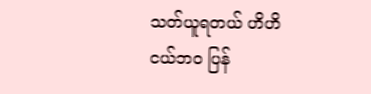သတ်ယူရတယ် ဟိဟိ
ငယ်ဘဝ ပြန်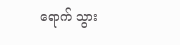ရောက် သွား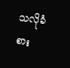သလိုခံစား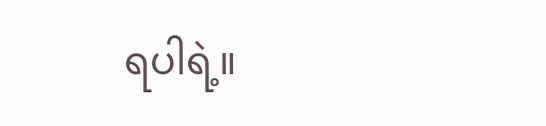ရပါရဲ့။